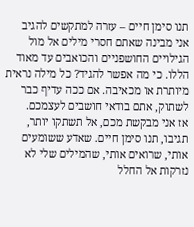תנו סימן חיים – עזרה למתקשים להגיב
אני מבינה שאתם חסרי מילים אל מול הגילויים החושפניים והכואבים עד מאוד הללו. כי מה אפשר להגיד? כל מילה נראית מיותרת או מכאיבה. אם ככה עדיף כבר לשתוק, אתם בודאי חושבים לעצמכם.
אז אני מבקשת מכם, אל תשתקו יותר, תגיבו, תנו סימן חיים. שאדע ששומעים אותי, שרואים אותי, שהמילים שלי לא נזרקות אל החלל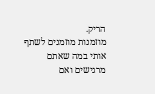הריק.
מוזמנות מוזמנים לשתף אותי במה שאתם מרגישים ואם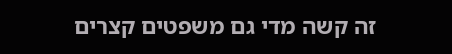זה קשה מדי גם משפטים קצרים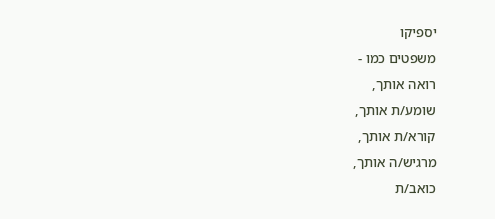יספיקו
משפטים כמו -
רואה אותך,
שומע/ת אותך,
קורא/ת אותך,
מרגיש/ה אותך,
כואב/ת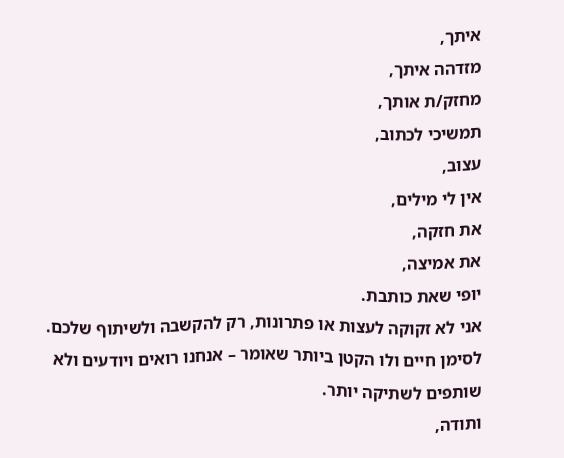איתך,
מזדהה איתך,
מחזק/ת אותך,
תמשיכי לכתוב,
עצוב,
אין לי מילים,
את חזקה,
את אמיצה,
יופי שאת כותבת.
אני לא זקוקה לעצות או פתרונות, רק להקשבה ולשיתוף שלכם.
לסימן חיים ולו הקטן ביותר שאומר – אנחנו רואים ויודעים ולא שותפים לשתיקה יותר.
ותודה,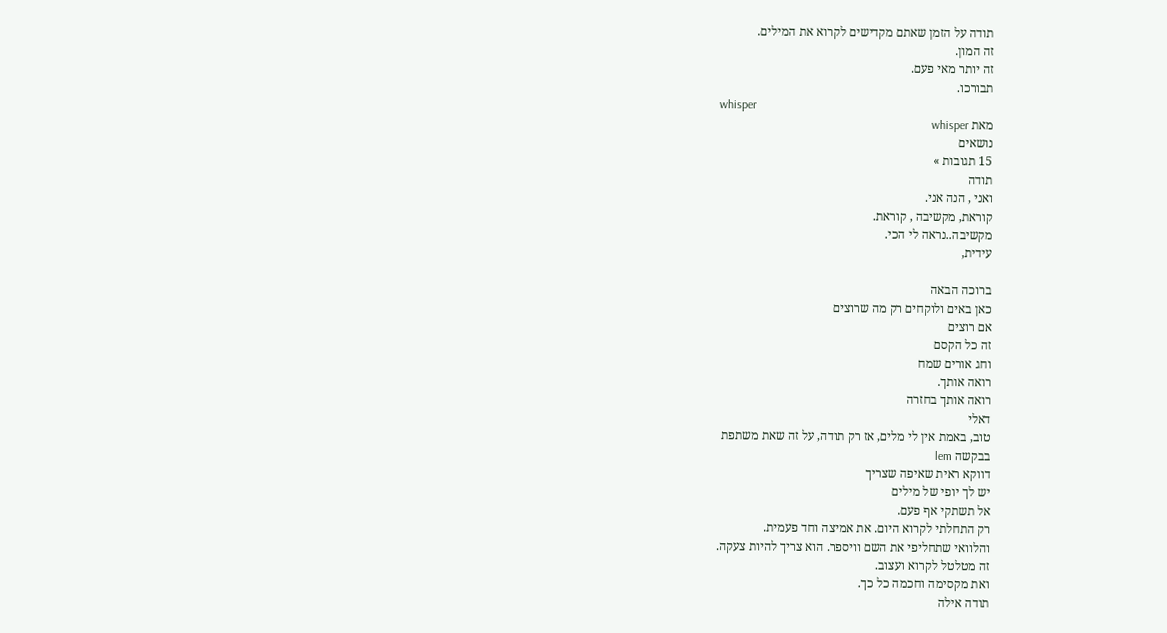תודה על הזמן שאתם מקדישים לקרוא את המילים.
זה המון.
זה יותר מאי פעם.
תבורכו.
whisper
מאת whisper
נושאים
15 תגובות »
תודה
ואני , הנה אני.
קוראת, מקשיבה , קוראת.
מקשיבה..נראה לי הכי.
עידית,

ברוכה הבאה
כאן באים ולוקחים רק מה שרוצים
אם רוצים
זה כל הקסם
וחג אורים שמח
רואה אותך.
רואה אותך בחזרה
דאלי
טוב, באמת אין לי מלים, אז רק תודה, על זה שאת משתפת
בבקשה lem
דווקא ראית שאיפה שצריך
יש לך יופי של מילים
אל תשתקי אף פעם.
רק התחלתי לקרוא היום. את אמיצה וחד פעמית.
והלוואי שתחליפי את השם וויספר. הוא צריך להיות צעקה.
זה מטלטל לקרוא ועצוב.
ואת מקסימה וחכמה כל כך.
תודה אילה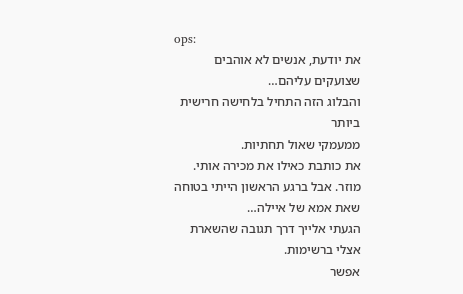ops:
את יודעת, אנשים לא אוהבים שצועקים עליהם…
והבלוג הזה התחיל בלחישה חרישית ביותר
ממעמקי שאול תחתיות.
את כותבת כאילו את מכירה אותי.
מוזר. אבל ברגע הראשון הייתי בטוחה שאת אמא של איילה…
הגעתי אלייך דרך תגובה שהשארת אצלי ברשימות.
אפשר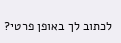לכתוב לך באופן פרטי?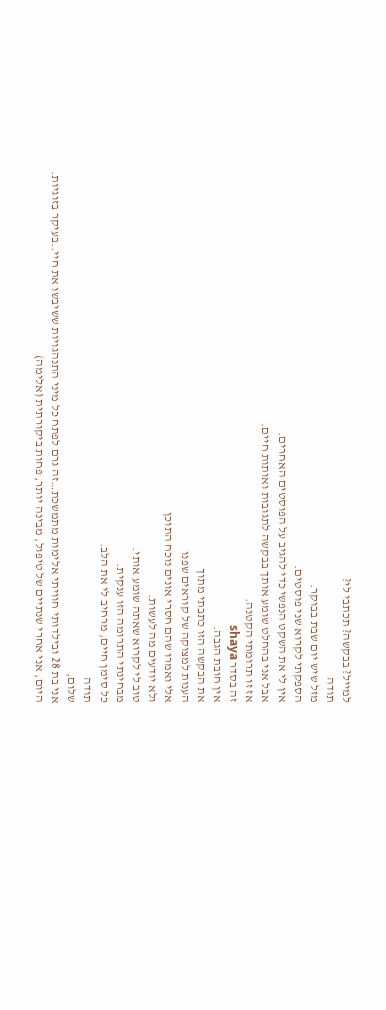למייל? בבקשה? תכתבי לי?
תודה
מזל שיש יום שבת בבוקר.
הספקתי לקרוא שני פוסטים.
אין לי את השקט הנפשי כדי להגיב על הפוסטים האחרים.
אבל אני בהחלט שומע אותך בבקשה לתגובות ואותות חיים.
אז זו תרומתי הקטנה.
זה בסדר shaya
אין חובת הגבה.
את הבקשה הזו כתבתי מתוך
הענות למצוקה של קוראים שפנו
אלי ואמרו שהם חסרי אונים נוכח התוכן
ולא יודעים מה לעשות.
טוב לי לקרוא שאתה שומע אותי.
מבחינתי התרומה הזו ענקית.
כל סימן חיים, מרחיב לי את הלב.
תודה
שלום,
אני בת 28 ובילדותי חוויתי אלימות מתמשכת…זה גרם לפתח כל מיני התנהגויות ששיבשו את חיי..בעיקר בזוגיות.
היום, אני אחרי שנתיים של טיפול, מבינה יותר, פחות ביקורתית (אלימה)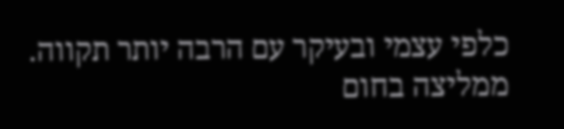כלפי עצמי ובעיקר עם הרבה יותר תקווה. ממליצה בחום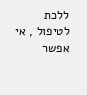ללכת לטיפול , אי אפשר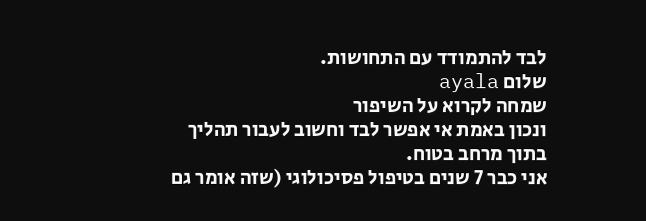לבד להתמודד עם התחושות.
שלום ayala
שמחה לקרוא על השיפור
ונכון באמת אי אפשר לבד וחשוב לעבור תהליך בתוך מרחב בטוח.
אני כבר 7 שנים בטיפול פסיכולוגי (שזה אומר גם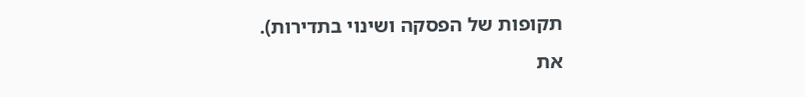תקופות של הפסקה ושינוי בתדירות).
את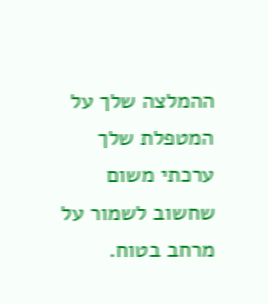ההמלצה שלך על המטפלת שלך ערכתי משום שחשוב לשמור על מרחב בטוח.